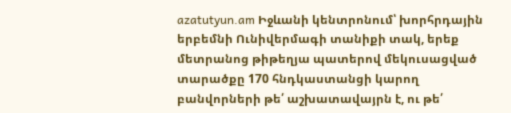azatutyun.am Իջևանի կենտրոնում՝ խորհրդային երբեմնի Ունիվերմագի տանիքի տակ, երեք մետրանոց թիթեղյա պատերով մեկուսացված տարածքը 170 հնդկաստանցի կարող բանվորների թե՛ աշխատավայրն է, ու թե՛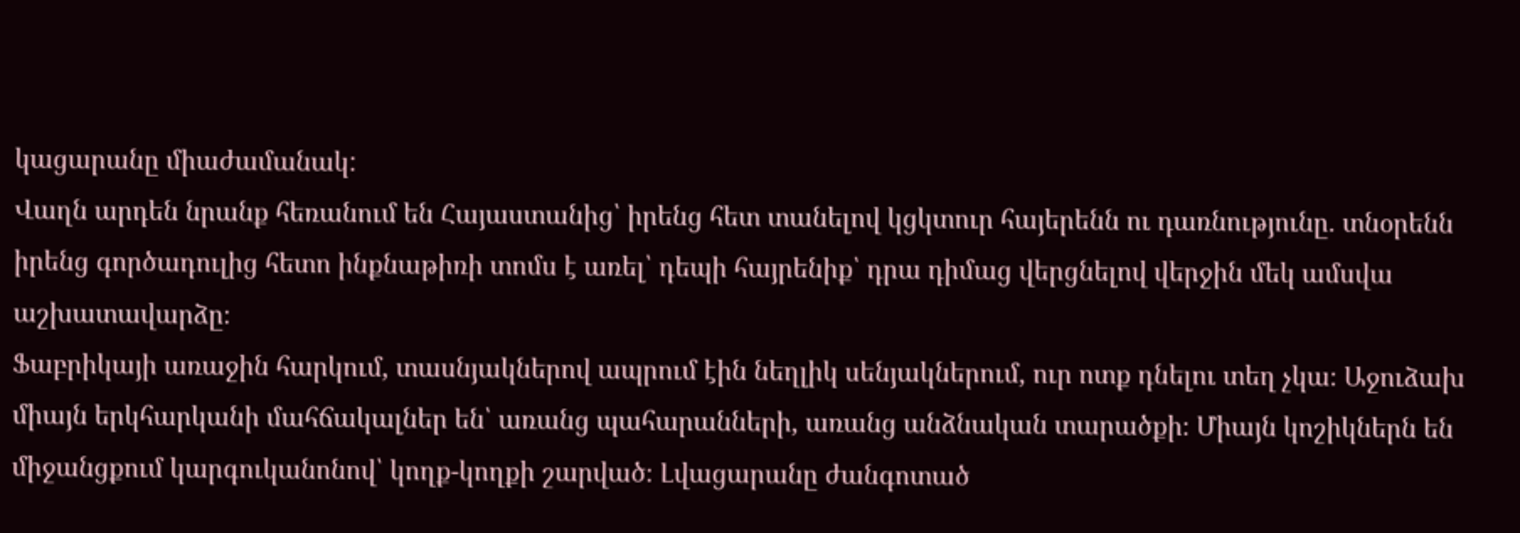կացարանը միաժամանակ:
Վաղն արդեն նրանք հեռանում են Հայաստանից՝ իրենց հետ տանելով կցկտուր հայերենն ու դառնությունը. տնօրենն իրենց գործադուլից հետո ինքնաթիռի տոմս է առել՝ դեպի հայրենիք՝ դրա դիմաց վերցնելով վերջին մեկ ամսվա աշխատավարձը։
Ֆաբրիկայի առաջին հարկում, տասնյակներով ապրում էին նեղլիկ սենյակներում, ուր ոտք դնելու տեղ չկա։ Աջուձախ միայն երկհարկանի մահճակալներ են՝ առանց պահարանների, առանց անձնական տարածքի։ Միայն կոշիկներն են միջանցքում կարգուկանոնով՝ կողք-կողքի շարված։ Լվացարանը ժանգոտած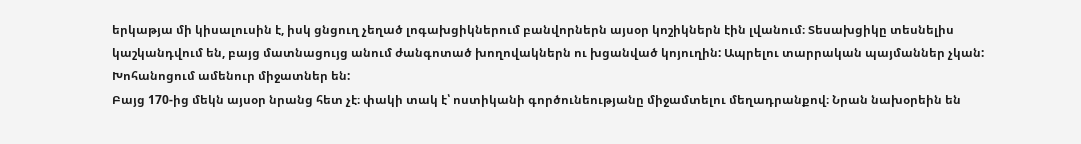երկաթյա մի կիսալուսին է, իսկ ցնցուղ չեղած լոգախցիկներում բանվորներն այսօր կոշիկներն էին լվանում։ Տեսախցիկը տեսնելիս կաշկանդվում են, բայց մատնացույց անում ժանգոտած խողովակներն ու խցանված կոյուղին: Ապրելու տարրական պայմաններ չկան: Խոհանոցում ամենուր միջատներ են:
Բայց 170-ից մեկն այսօր նրանց հետ չէ։ փակի տակ է՝ ոստիկանի գործունեությանը միջամտելու մեղադրանքով։ Նրան նախօրեին են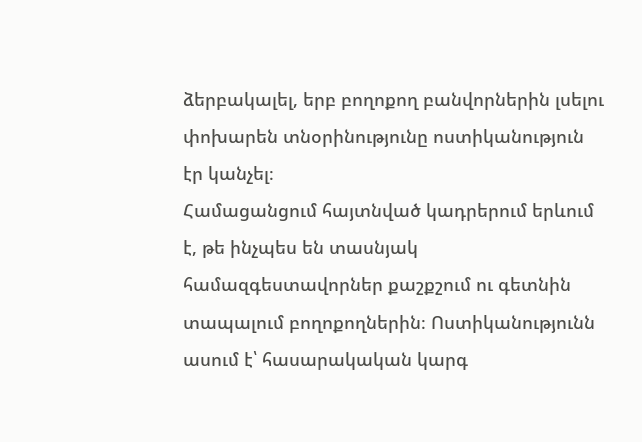ձերբակալել, երբ բողոքող բանվորներին լսելու փոխարեն տնօրինությունը ոստիկանություն էր կանչել։
Համացանցում հայտնված կադրերում երևում է, թե ինչպես են տասնյակ համազգեստավորներ քաշքշում ու գետնին տապալում բողոքողներին։ Ոստիկանությունն ասում է՝ հասարակական կարգ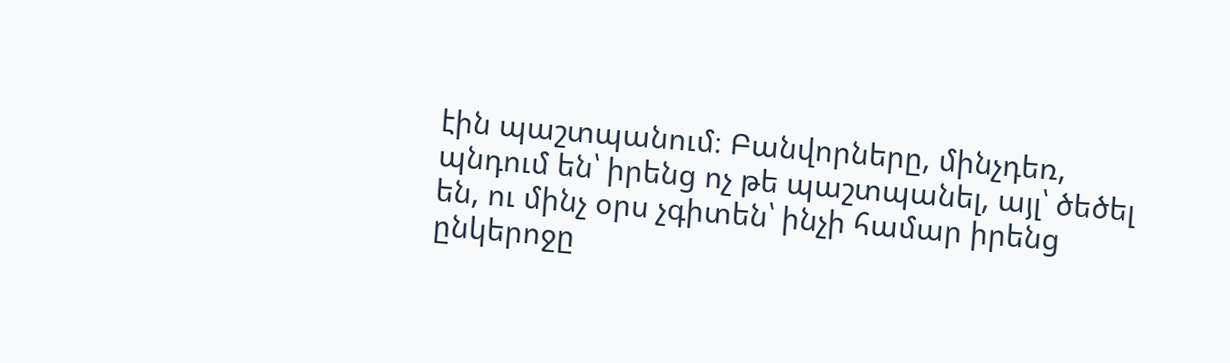էին պաշտպանում։ Բանվորները, մինչդեռ, պնդում են՝ իրենց ոչ թե պաշտպանել, այլ՝ ծեծել են, ու մինչ օրս չգիտեն՝ ինչի համար իրենց ընկերոջը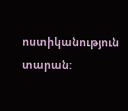ոստիկանություն տարան: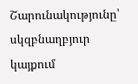Շարունակությունը՝ սկզբնաղբյուր կայքում